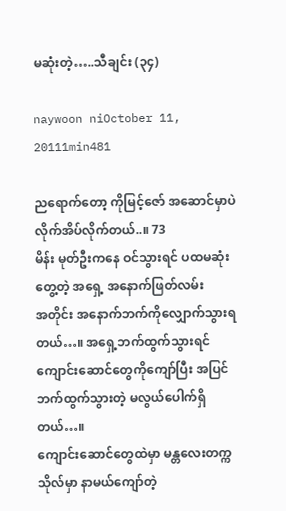မဆုံးတဲ့…..သီချင်း (၃၄)

naywoon niOctober 11, 20111min481

ညရောက်တော့ ကိုမြင့်ဇော် အဆောင်မှာပဲ လိုက်အိပ်လိုက်တယ်..။ 73
မိန်း မုတ်ဦးကနေ ဝင်သွားရင် ပထမဆုံး တွေ့တဲ့ အရှေ့ အနောက်ဖြတ်လမ်း
အတိုင်း အနောက်ဘက်ကိုလျှောက်သွားရတယ်…။ အရှေ့ဘက်ထွက်သွားရင်
ကျောင်းဆောင်တွေကိုကျော်ပြီး အပြင်ဘက်ထွက်သွားတဲ့ မလွယ်ပေါက်ရှိတယ်…။
ကျောင်းဆောင်တွေထဲမှာ မန္တလေးတက္ကသိုလ်မှာ နာမယ်ကျော်တဲ့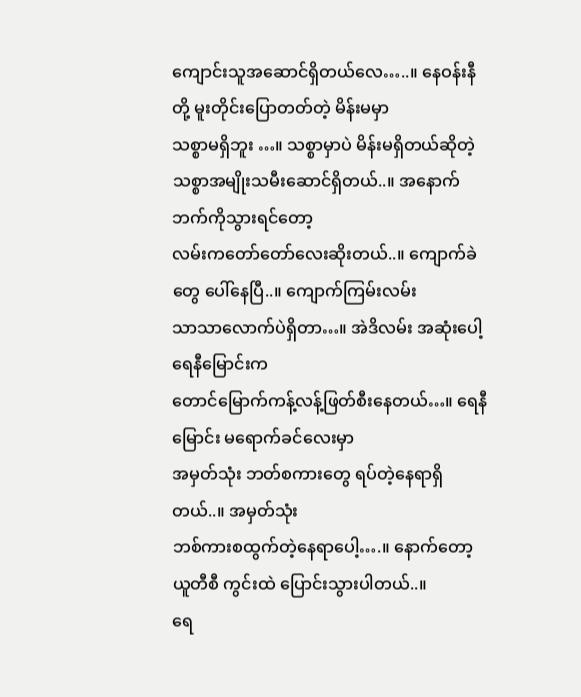ကျောင်းသူအဆောင်ရှိတယ်လေ…..။ နေဝန်းနီတို့ မူးတိုင်းပြောတတ်တဲ့ မိန်းမမှာ
သစ္စာမရှိဘူး …။ သစ္စာမှာပဲ မိန်းမရှိတယ်ဆိုတဲ့
သစ္စာအမျိုးသမီးဆောင်ရှိတယ်..။ အနောက်ဘက်ကိုသွားရင်တော့
လမ်းကတော်တော်လေးဆိုးတယ်..။ ကျောက်ခဲ တွေ ပေါ်နေပြီ..။ ကျောက်ကြမ်းလမ်း
သာသာလောက်ပဲရှိတာ…။ အဲဒိလမ်း အဆုံးပေါ့ ရေနီမြောင်းက
တောင်မြောက်ကန့်လန့်ဖြတ်စီးနေတယ်…။ ရေနီမြောင်း မရောက်ခင်လေးမှာ
အမှတ်သုံး ဘတ်စကားတွေ ရပ်တဲ့နေရာရှိတယ်..။ အမှတ်သုံး
ဘစ်ကားစထွက်တဲ့နေရာပေါ့….။ နောက်တော့ ယူတီစီ ကွင်းထဲ ပြောင်းသွားပါတယ်..။
ရေ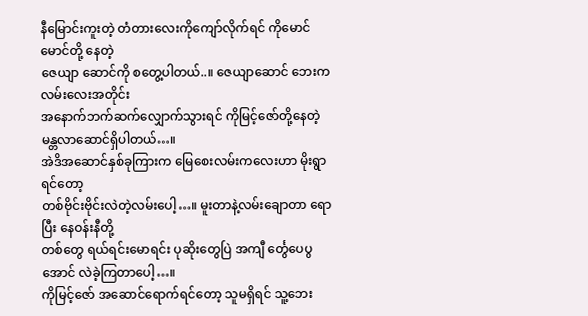နီမြောင်းကူးတဲ့ တံတားလေးကိုကျော်လိုက်ရင် ကိုမောင်မောင်တို့ နေတဲ့
ဇေယျာ ဆောင်ကို စတွေ့ပါတယ်..။ ဇေယျာဆောင် ဘေးကလမ်းလေးအတိုင်း
အနောက်ဘက်ဆက်လျှောက်သွားရင် ကိုမြင့်ဇော်တို့နေတဲ့ မန္တလာဆောင်ရှိပါတယ်…။
အဲဒိအဆောင်နှစ်ခုကြားက မြေစေးလမ်းကလေးဟာ မိုးရွာရင်တော့
တစ်ဗိုင်းဗိုင်းလဲတဲ့လမ်းပေါ့…။ မူးတာနဲ့လမ်းချောတာ ရောပြီး နေဝန်းနီတို့
တစ်တွေ ရယ်ရင်းမောရင်း ပုဆိုးတွေပြဲ အကျီ င်္တွေပေပွ အောင် လဲခဲ့ကြတာပေါ့…။
ကိုမြင့်ဇော် အဆောင်ရောက်ရင်တော့ သူမရှိရင် သူ့ဘေး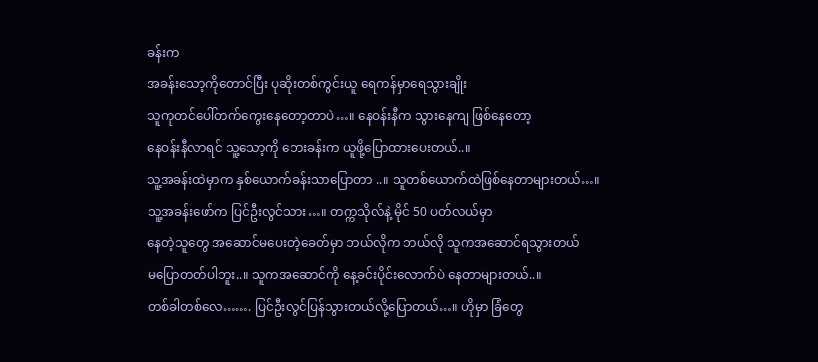ခန်းက
အခန်းသော့ကိုတောင်ပြီး ပုဆိုးတစ်ကွင်းယူ ရေကန်မှာရေသွားချိုး
သူကုတင်ပေါ်တက်ကွေးနေတော့တာပဲ…။ နေဝန်းနီက သွားနေကျ ဖြစ်နေတော့
နေဝန်းနီလာရင် သူ့သော့ကို ဘေးခန်းက ယူဖို့ပြောထားပေးတယ်..။
သူ့အခန်းထဲမှာက နှစ်ယောက်ခန်းသာပြောတာ ..။ သူတစ်ယောက်ထဲဖြစ်နေတာများတယ်…။
သူ့အခန်းဖော်က ပြင်ဦးလွင်သား…။ တက္ကသိုလ်နဲ့ မိုင် 50 ပတ်လယ်မှာ
နေတဲ့သူတွေ အဆောင်မပေးတဲ့ခေတ်မှာ ဘယ်လိုက ဘယ်လို သူကအဆောင်ရသွားတယ်
မပြောတတ်ပါဘူး..။ သူကအဆောင်ကို နေ့ခင်းပိုင်းလောက်ပဲ နေတာများတယ်..။
တစ်ခါတစ်လေ……. ပြင်ဦးလွင်ပြန်သွားတယ်လို့ပြောတယ်…။ ဟိုမှာ ခြံတွေ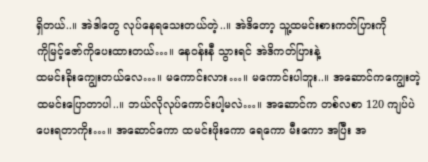ရှိတယ်..။ အဲဒါတွေ လုပ်နေရသေးတယ်တဲ့..။ အဲဒိတော့ သူ့ထမင်းစားကတ်ပြားကို
ကိုမြင့်ဇော်ကိုပေးထားတယ်…။ နေဝန်းနီ သွားရင် အဲဒိကတ်ပြားနဲ့
ထမင်းခိုးကျွေးတယ်လေ…။ မကောင်းလား…။ မကောင်းပါဘူး..။ အဆောင်ကကျွေးတဲ့
ထမင်းပြောတာပါ..။ ဘယ်လိုလုပ်ကောင်းပါ့မလဲ…။ အဆောင်က တစ်လစာ 120 ကျပ်ပဲ
ပေးရတာကိုး…။ အဆောင်ကော ထမင်းဖိုးကော ရေကော မီးကော အပြီး အ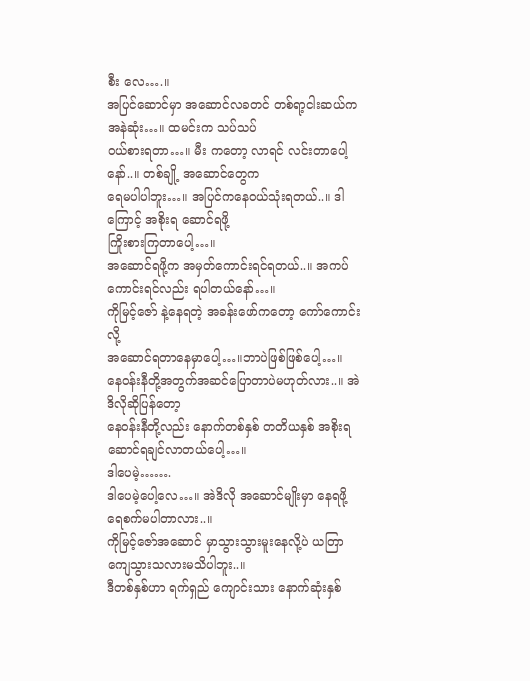စီး လေ….။
အပြင်ဆောင်မှာ အဆောင်လခတင် တစ်ရာ့ငါးဆယ်က အနဲဆုံး…။ ထမင်းက သပ်သပ်
ဝယ်စားရတာ…။ မီး ကတော့ လာရင် လင်းတာပေါ့နော်..။ တစ်ချို့ အဆောင်တွေက
ရေမပါပါဘူး…။ အပြင်ကနေဝယ်သုံးရတယ်..။ ဒါကြောင့် အစိုးရ ဆောင်ရဖို့
ကြိုးစားကြတာပေါ့…။
အဆောင်ရဖို့က အမှတ်ကောင်းရင်ရတယ်..။ အကပ်ကောင်းရင်လည်း ရပါတယ်နော်…။
ကိုမြင့်ဇော် နဲ့နေရတဲ့ အခန်းဖော်ကတော့ ကော်ကောင်းလို့
အဆောင်ရတာနေမှာပေါ့…။ဘာပဲဖြစ်ဖြစ်ပေါ့…။
နေဝန်းနီတို့အတွက်အဆင်ပြောတာပဲမဟုတ်လား..။ အဲဒိလိုဆိုပြန်တော့
နေဝန်းနီတို့လည်း နောက်တစ်နှစ် တတိယနှစ် အစိုးရဆောင်ရချင်လာတယ်ပေါ့…။
ဒါပေမဲ့…….
ဒါပေမဲ့ပေါ့လေ…။ အဲဒိလို အဆောင်မျိုးမှာ နေရဖို့ ရေစက်မပါတာလား..။
ကိုမြင့်ဇော်အဆောင် မှာသွားသွားမူးနေလို့ပဲ ယတြာ ကျေသွားသလားမသိပါဘူး..။
ဒီတစ်နှစ်ဟာ ရက်ရှည် ကျောင်းသား နောက်ဆုံးနှစ်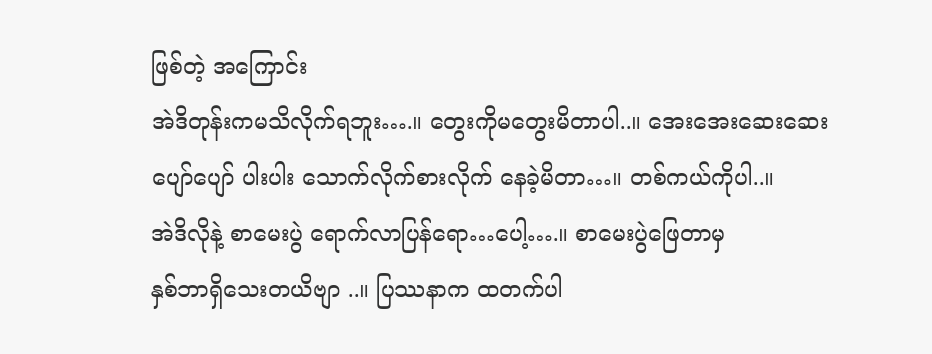ဖြစ်တဲ့ အကြောင်း
အဲဒိတုန်းကမသိလိုက်ရဘူး….။ တွေးကိုမတွေးမိတာပါ..။ အေးအေးဆေးဆေး
ပျော်ပျော် ပါးပါး သောက်လိုက်စားလိုက် နေခဲ့မိတာ…။ တစ်ကယ်ကိုပါ..။
အဲဒိလိုနဲ့ စာမေးပွဲ ရောက်လာပြန်ရော…ပေါ့….။ စာမေးပွဲဖြေတာမှ
နှစ်ဘာရှိသေးတယိဗျာ ..။ ပြဿနာက ထတက်ပါ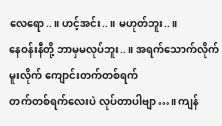လေရော..။ ဟင့်အင်း..။ မဟုတ်ဘူး..။
နေဝန်းနီတို့ ဘာမှမလုပ်ဘူး..။ အရက်သောက်လိုက် မူးလိုက် ကျောင်းတက်တစ်ရက်
တက်တစ်ရက်လေးပဲ လုပ်တာပါဗျာ…။ ကျန်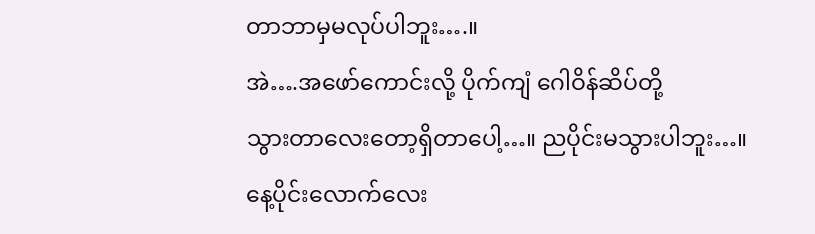တာဘာမှမလုပ်ပါဘူး….။
အဲ….အဖော်ကောင်းလို့ ပိုက်ကျံ ဂေါဝိန်ဆိပ်တို့
သွားတာလေးတော့ရှိတာပေါ့…။ ညပိုင်းမသွားပါဘူး…။
နေ့ပိုင်းလောက်လေး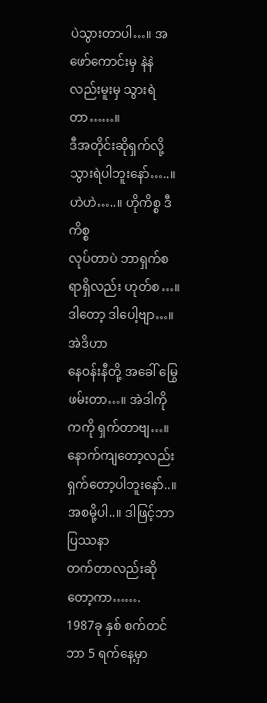ပဲသွားတာပါ…။ အဖော်ကောင်းမှ နဲနဲလည်းမူးမှ သွားရဲတာ……။
ဒီအတိုင်းဆိုရှက်လို့ သွားရဲပါဘူးနော်…..။ ဟဲဟဲ…..။ ဟိုကိစ္စ ဒီကိစ္စ
လုပ်တာပဲ ဘာရှက်စရာရှိလည်း ဟုတ်စ…။ ဒါတော့ ဒါပေါ့ဗျာ…။ အဲဒိဟာ
နေဝန်းနီတို့ အခေါ် မြွေဖမ်းတာ…။ အဲဒါကိုကကို ရှက်တာဗျ…။
နောက်ကျတော့လည်းရှက်တော့ပါဘူးနော်..။ အစမို့ပါ..။ ဒါဖြင့်ဘာပြဿနာ
တက်တာလည်းဆိုတော့ကာ…….
1987ခု နှစ် စက်တင်ဘာ 5 ရက်နေ့မှာ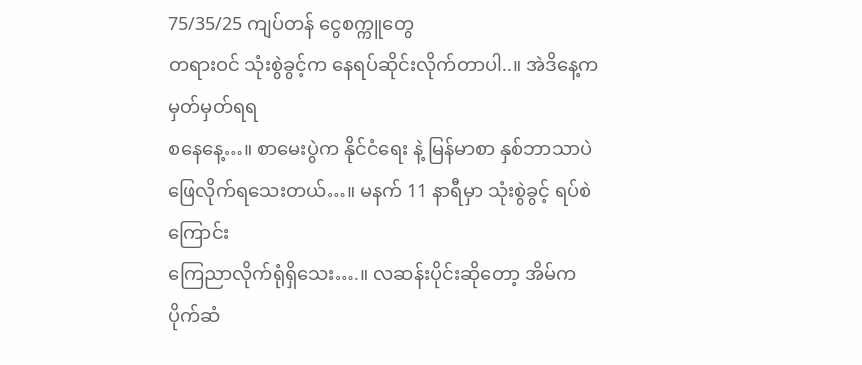75/35/25 ကျပ်တန် ငွေစက္ကူတွေ
တရားဝင် သုံးစွဲခွင့်က နေရပ်ဆိုင်းလိုက်တာပါ..။ အဲဒိနေ့က မှတ်မှတ်ရရ
စနေနေ့…။ စာမေးပွဲက နိုင်ငံရေး နဲ့ မြန်မာစာ နှစ်ဘာသာပဲ
ဖြေလိုက်ရသေးတယ်…။ မနက် 11 နာရီမှာ သုံးစွဲခွင့် ရပ်စဲကြောင်း
ကြေညာလိုက်ရုံရှိသေး….။ လဆန်းပိုင်းဆိုတော့ အိမ်က ပိုက်ဆံ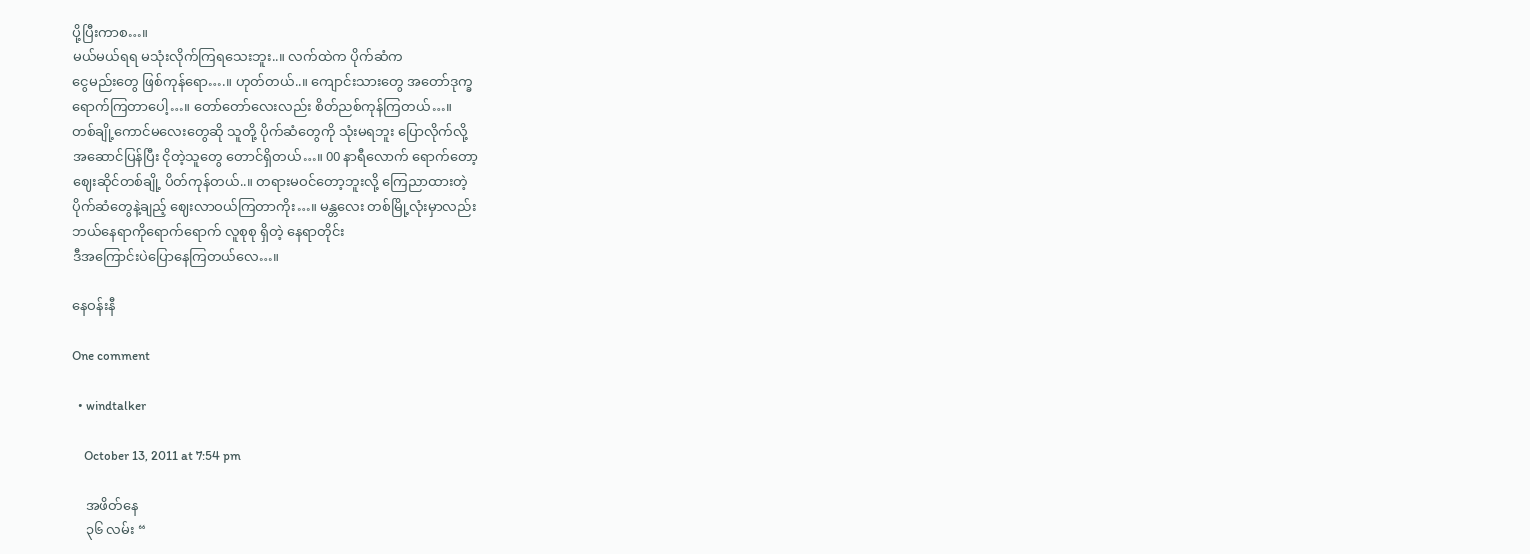ပို့ပြီးကာစ…။
မယ်မယ်ရရ မသုံးလိုက်ကြရသေးဘူး..။ လက်ထဲက ပိုက်ဆံက
ငွေမည်းတွေ ဖြစ်ကုန်ရော….။ ဟုတ်တယ်..။ ကျောင်းသားတွေ အတော်ဒုက္ခ
ရောက်ကြတာပေါ့…။ တော်တော်လေးလည်း စိတ်ညစ်ကုန်ကြတယ်…။
တစ်ချို့ကောင်မလေးတွေဆို သူတို့ ပိုက်ဆံတွေကို သုံးမရဘူး ပြောလိုက်လို့
အဆောင်ပြန်ပြီး ငိုတဲ့သူတွေ တောင်ရှိတယ်…။ 00 နာရီလောက် ရောက်တော့
ဈေးဆိုင်တစ်ချို့ ပိတ်ကုန်တယ်..။ တရားမဝင်တော့ဘူးလို့ ကြေညာထားတဲ့
ပိုက်ဆံတွေနဲ့ချည့် ဈေးလာဝယ်ကြတာကိုး…။ မန္တလေး တစ်မြို့လုံးမှာလည်း
ဘယ်နေရာကိုရောက်ရောက် လူစုစု ရှိတဲ့ နေရာတိုင်း
ဒီအကြောင်းပဲပြောနေကြတယ်လေ…။

နေဝန်းနီ

One comment

  • windtalker

    October 13, 2011 at 7:54 pm

    အဖိတ်နေ
    ၃၆ လမ်း “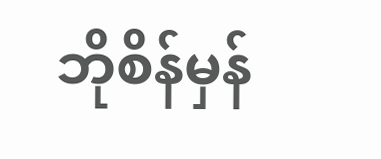ဘိုစိန်မှန်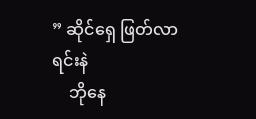” ဆိုင်ရှေ ဖြတ်လာရင်းနဲ
    ဘိုနေ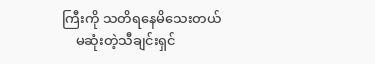ကြီးကို သတိရနေမိသေးတယ်
    မဆုံးတဲ့သီချင်းရှင်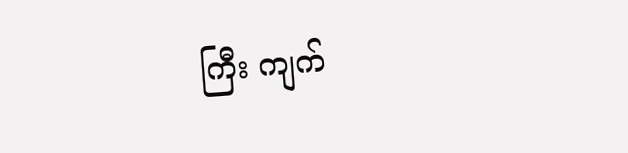ကြီး ကျက်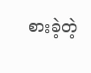စားခဲ့တဲ့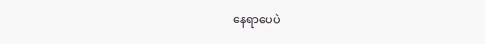နေရာပေပဲ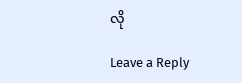လို

Leave a Reply